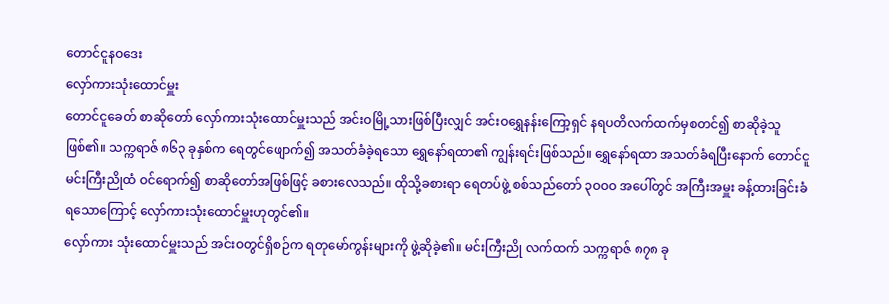တောင်ငူနဝဒေး
လှော်ကားသုံးထောင်မှူး
တောင်ငူခေတ် စာဆိုတော် လှော်ကားသုံးထောင်မှူးသည် အင်းဝမြို့သားဖြစ်ပြီးလျှင် အင်းဝရွှေနန်းကြော့ရှင် နရပတိလက်ထက်မှစတင်၍ စာဆိုခဲ့သူ ဖြစ်၏။ သက္ကရာဇ် ၈၆၃ ခုနှစ်က ရေတွင်ဖျောက်၍ အသတ်ခံခဲ့ရသော ရွှေနော်ရထာ၏ ကျွန်းရင်းဖြစ်သည်။ ရွှေနော်ရထာ အသတ်ခံရပြီးနောက် တောင်ငူမင်းကြီးညိုထံ ဝင်ရောက်၍ စာဆိုတော်အဖြစ်ဖြင့် ခစားလေသည်။ ထိုသို့ခစားရာ ရေတပ်ဖွဲ့ စစ်သည်တော် ၃ဝဝဝ အပေါ်တွင် အကြီးအမှူး ခန့်ထားခြင်းခံရသောကြောင့် လှော်ကားသုံးထောင်မှူးဟုတွင်၏။
လှော်ကား သုံးထောင်မှူးသည် အင်းဝတွင်ရှိစဉ်က ရတုမော်ကွန်းများကို ဖွဲ့ဆိုခဲ့၏။ မင်းကြီးညို လက်ထက် သက္ကရာဇ် ၈၇၈ ခု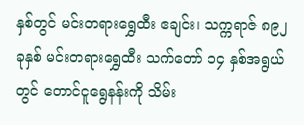နှစ်တွင် မင်းတရားရွှေထီး ဧချင်း၊ သက္ကရာဇ် ၈၉၂ ခုနှစ် မင်းတရားရွှေထီး သက်တော် ၁၄ နှစ်အရွယ်တွင် တောင်ငူရွေနန်းကို သိမ်း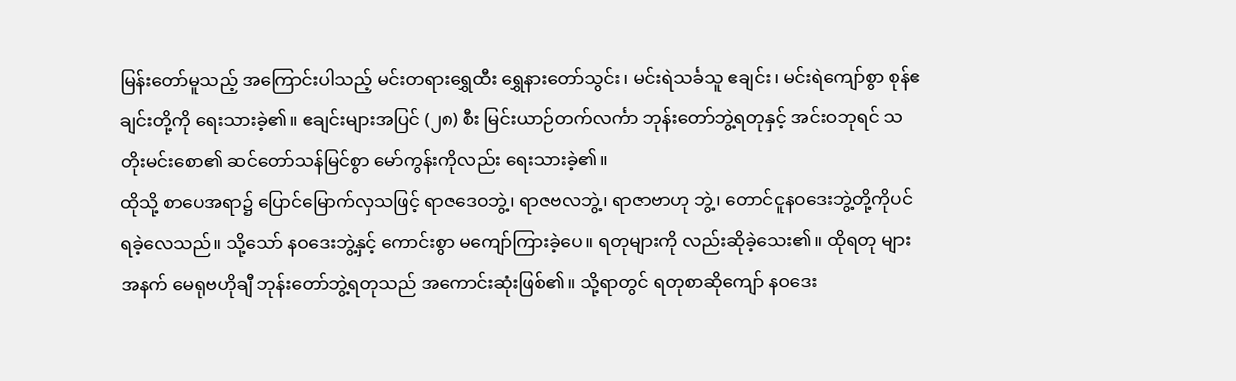မြန်းတော်မူသည့် အကြောင်းပါသည့် မင်းတရားရွှေထီး ရွှေနားတော်သွင်း၊ မင်းရဲသင်္ခသူ ဧချင်း၊ မင်းရဲကျော်စွာ စုန်ဧချင်းတို့ကို ရေးသားခဲ့၏။ ဧချင်းများအပြင် (၂၈) စီး မြင်းယာဉ်တက်လင်္ကာ ဘုန်းတော်ဘွဲ့ရတုနှင့် အင်းဝဘုရင် သတိုးမင်းစော၏ ဆင်တော်သန်မြင်စွာ မော်ကွန်းကိုလည်း ရေးသားခဲ့၏။
ထိုသို့ စာပေအရာ၌ ပြောင်မြောက်လှသဖြင့် ရာဇဒေဝဘွဲ့၊ ရာဇဗလဘွဲ့၊ ရာဇာဗာဟု ဘွဲ့၊ တောင်ငူနဝဒေးဘွဲ့တို့ကိုပင် ရခဲ့လေသည်။ သို့သော် နဝဒေးဘွဲ့နှင့် ကောင်းစွာ မကျော်ကြားခဲ့ပေ။ ရတုများကို လည်းဆိုခဲ့သေး၏။ ထိုရတု များအနက် မေရုဗဟိုချီ ဘုန်းတော်ဘွဲ့ရတုသည် အကောင်းဆုံးဖြစ်၏။ သို့ရာတွင် ရတုစာဆိုကျော် နဝဒေး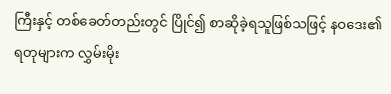ကြီးနှင့် တစ်ခေတ်တည်းတွင် ပြိုင်၍ စာဆိုခဲ့ရသူဖြစ်သဖြင့် နဝဒေး၏ ရတုများက လွှမ်းမိုး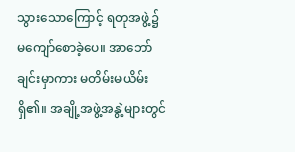သွားသောကြောင့် ရတုအဖွဲ့၌ မကျော်စောခဲ့ပေ။ အာဘော်ချင်းမှာကား မတိမ်းမယိမ်းရှိ၏။ အချို့အဖွဲ့အနွဲ့များတွင်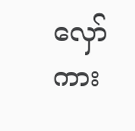လှော်ကား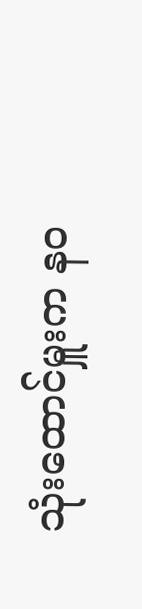သုံးထောင်မှူးက နဝ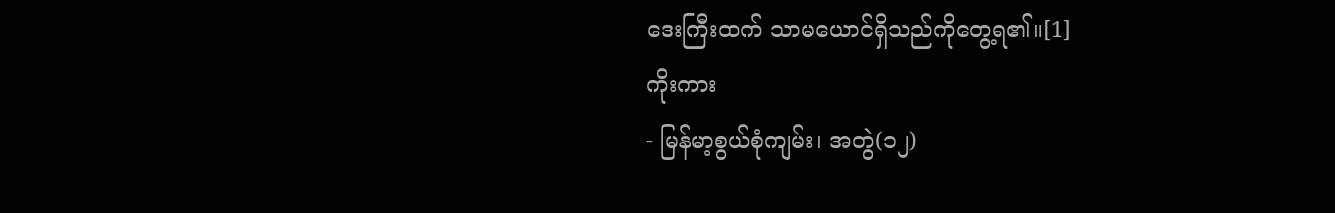ဒေးကြီးထက် သာမယောင်ရှိသည်ကိုတွေ့ရ၏။[1]
ကိုးကား
- မြန်မာ့စွယ်စုံကျမ်း၊ အတွဲ(၁၂)